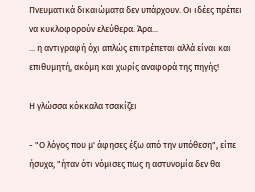Πνευματικά δικαιώματα δεν υπάρχουν. Οι ιδέες πρέπει να κυκλοφορούν ελεύθερα. Άρα...
... η αντιγραφή όχι απλώς επιτρέπεται αλλά είναι και επιθυμητή, ακόμη και χωρίς αναφορά της πηγής!

Η γλώσσα κόκκαλα τσακίζει

- "Ο λόγος που μ' άφησες έξω από την υπόθεση", είπε ήσυχα, "ήταν ότι νόμισες πως η αστυνομία δεν θα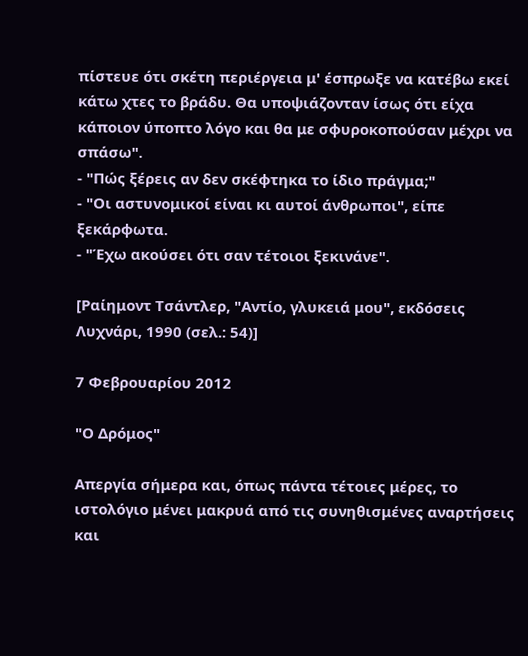πίστευε ότι σκέτη περιέργεια μ' έσπρωξε να κατέβω εκεί κάτω χτες το βράδυ. Θα υποψιάζονταν ίσως ότι είχα κάποιον ύποπτο λόγο και θα με σφυροκοπούσαν μέχρι να σπάσω".
- "Πώς ξέρεις αν δεν σκέφτηκα το ίδιο πράγμα;"
- "Οι αστυνομικοί είναι κι αυτοί άνθρωποι", είπε ξεκάρφωτα.
- "Έχω ακούσει ότι σαν τέτοιοι ξεκινάνε".

[Ραίημοντ Τσάντλερ, "Αντίο, γλυκειά μου", εκδόσεις Λυχνάρι, 1990 (σελ.: 54)]

7 Φεβρουαρίου 2012

"Ο Δρόμος"

Απεργία σήμερα και, όπως πάντα τέτοιες μέρες, το ιστολόγιο μένει μακρυά από τις συνηθισμένες αναρτήσεις και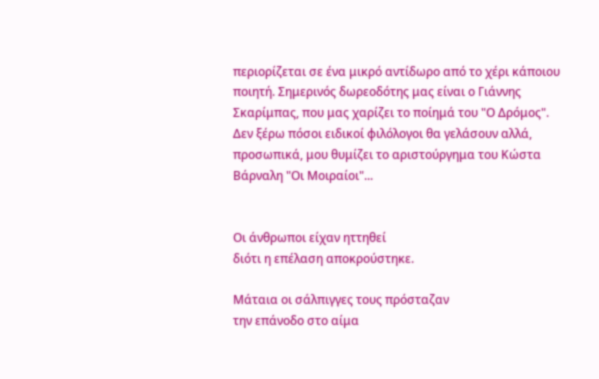περιορίζεται σε ένα μικρό αντίδωρο από το χέρι κάποιου ποιητή. Σημερινός δωρεοδότης μας είναι ο Γιάννης Σκαρίμπας, που μας χαρίζει το ποίημά του "Ο Δρόμος". Δεν ξέρω πόσοι ειδικοί φιλόλογοι θα γελάσουν αλλά, προσωπικά, μου θυμίζει το αριστούργημα του Κώστα Βάρναλη "Οι Μοιραίοι"...


Οι άνθρωποι είχαν ηττηθεί
διότι η επέλαση αποκρούστηκε.

Μάταια οι σάλπιγγες τους πρόσταζαν
την επάνοδο στο αίμα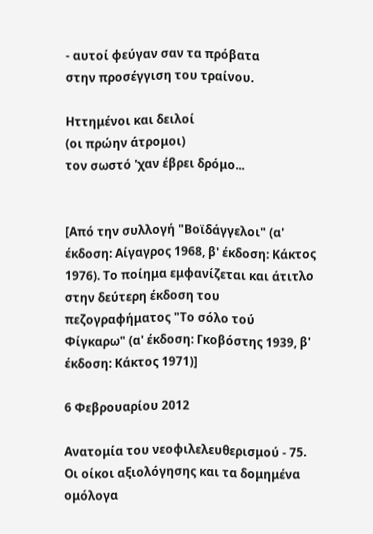- αυτοί φεύγαν σαν τα πρόβατα
στην προσέγγιση του τραίνου.

Ηττημένοι και δειλοί
(οι πρώην άτρομοι)
τον σωστό 'χαν έβρει δρόμο...


[Από την συλλογή "Βοϊδάγγελοι" (α' έκδοση: Αίγαγρος 1968, β' έκδοση: Κάκτος 1976). Το ποίημα εμφανίζεται και άτιτλο στην δεύτερη έκδοση του πεζογραφήματος "Το σόλο τού Φίγκαρω" (α' έκδοση: Γκοβόστης 1939, β' έκδοση: Κάκτος 1971)]

6 Φεβρουαρίου 2012

Ανατομία του νεοφιλελευθερισμού - 75. Οι οίκοι αξιολόγησης και τα δομημένα ομόλογα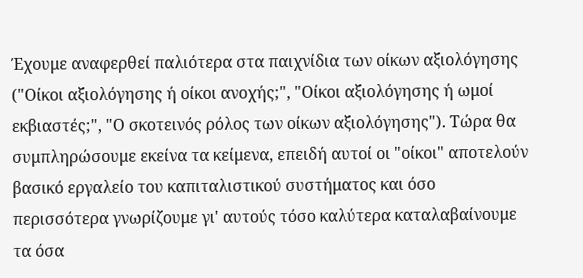Έχουμε αναφερθεί παλιότερα στα παιχνίδια των οίκων αξιολόγησης ("Οίκοι αξιολόγησης ή οίκοι ανοχής;", "Οίκοι αξιολόγησης ή ωμοί εκβιαστές;", "Ο σκοτεινός ρόλος των οίκων αξιολόγησης"). Τώρα θα συμπληρώσουμε εκείνα τα κείμενα, επειδή αυτοί οι "οίκοι" αποτελούν βασικό εργαλείο του καπιταλιστικού συστήματος και όσο περισσότερα γνωρίζουμε γι' αυτούς τόσο καλύτερα καταλαβαίνουμε τα όσα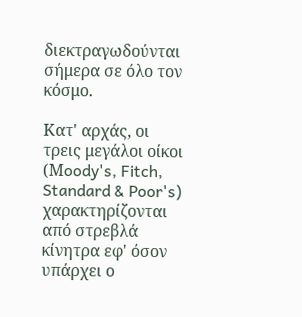διεκτραγωδούνται σήμερα σε όλο τον κόσμο.

Κατ' αρχάς, οι τρεις μεγάλοι οίκοι (Μoody's, Fitch, Standard & Poor's) χαρακτηρίζονται από στρεβλά κίνητρα εφ' όσον υπάρχει ο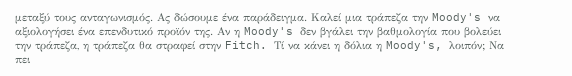μεταξύ τους ανταγωνισμός. Ας δώσουμε ένα παράδειγμα. Καλεί μια τράπεζα την Moody's να αξιολογήσει ένα επενδυτικό προϊόν της. Αν η Moody's δεν βγάλει την βαθμολογία που βολεύει την τράπεζα, η τράπεζα θα στραφεί στην Fitch. Τί να κάνει η δόλια η Moody's, λοιπόν; Να πει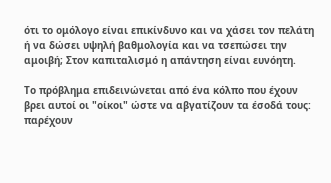ότι το ομόλογο είναι επικίνδυνο και να χάσει τον πελάτη ή να δώσει υψηλή βαθμολογία και να τσεπώσει την αμοιβή; Στον καπιταλισμό η απάντηση είναι ευνόητη.

Το πρόβλημα επιδεινώνεται από ένα κόλπο που έχουν βρει αυτοί οι "οίκοι" ώστε να αβγατίζουν τα έσοδά τους: παρέχουν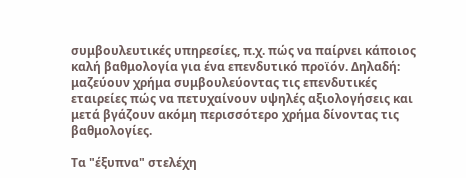συμβουλευτικές υπηρεσίες, π.χ. πώς να παίρνει κάποιος καλή βαθμολογία για ένα επενδυτικό προϊόν. Δηλαδή: μαζεύουν χρήμα συμβουλεύοντας τις επενδυτικές εταιρείες πώς να πετυχαίνουν υψηλές αξιολογήσεις και μετά βγάζουν ακόμη περισσότερο χρήμα δίνοντας τις βαθμολογίες.

Τα "έξυπνα" στελέχη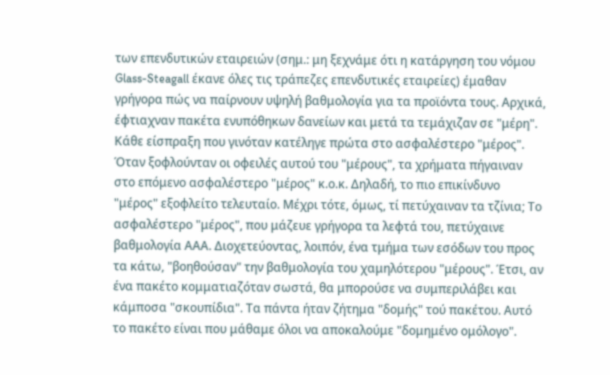των επενδυτικών εταιρειών (σημ.: μη ξεχνάμε ότι η κατάργηση του νόμου Glass-Steagall έκανε όλες τις τράπεζες επενδυτικές εταιρείες) έμαθαν γρήγορα πώς να παίρνουν υψηλή βαθμολογία για τα προϊόντα τους. Αρχικά, έφτιαχναν πακέτα ενυπόθηκων δανείων και μετά τα τεμάχιζαν σε "μέρη". Κάθε είσπραξη που γινόταν κατέληγε πρώτα στο ασφαλέστερο "μέρος". Όταν ξοφλούνταν οι οφειλές αυτού του "μέρους", τα χρήματα πήγαιναν στο επόμενο ασφαλέστερο "μέρος" κ.ο.κ. Δηλαδή, το πιο επικίνδυνο "μέρος" εξοφλείτο τελευταίο. Μέχρι τότε, όμως, τί πετύχαιναν τα τζίνια; Το ασφαλέστερο "μέρος", που μάζευε γρήγορα τα λεφτά του, πετύχαινε βαθμολογία ΑΑΑ. Διοχετεύοντας, λοιπόν, ένα τμήμα των εσόδων του προς τα κάτω, "βοηθούσαν" την βαθμολογία του χαμηλότερου "μέρους". Έτσι, αν ένα πακέτο κομματιαζόταν σωστά, θα μπορούσε να συμπεριλάβει και κάμποσα "σκουπίδια". Τα πάντα ήταν ζήτημα "δομής" τού πακέτου. Αυτό το πακέτο είναι που μάθαμε όλοι να αποκαλούμε "δομημένο ομόλογο".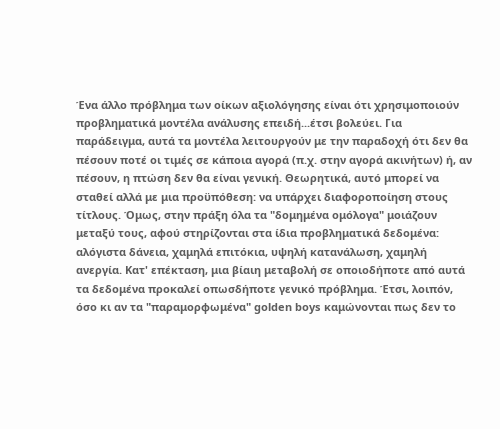Ένα άλλο πρόβλημα των οίκων αξιολόγησης είναι ότι χρησιμοποιούν προβληματικά μοντέλα ανάλυσης επειδή...έτσι βολεύει. Για παράδειγμα, αυτά τα μοντέλα λειτουργούν με την παραδοχή ότι δεν θα πέσουν ποτέ οι τιμές σε κάποια αγορά (π.χ. στην αγορά ακινήτων) ή, αν πέσουν, η πτώση δεν θα είναι γενική. Θεωρητικά, αυτό μπορεί να σταθεί αλλά με μια προϋπόθεση: να υπάρχει διαφοροποίηση στους τίτλους. Όμως, στην πράξη όλα τα "δομημένα ομόλογα" μοιάζουν μεταξύ τους, αφού στηρίζονται στα ίδια προβληματικά δεδομένα: αλόγιστα δάνεια, χαμηλά επιτόκια, υψηλή κατανάλωση, χαμηλή ανεργία. Κατ' επέκταση, μια βίαιη μεταβολή σε οποιοδήποτε από αυτά τα δεδομένα προκαλεί οπωσδήποτε γενικό πρόβλημα. Έτσι, λοιπόν, όσο κι αν τα "παραμορφωμένα" golden boys καμώνονται πως δεν το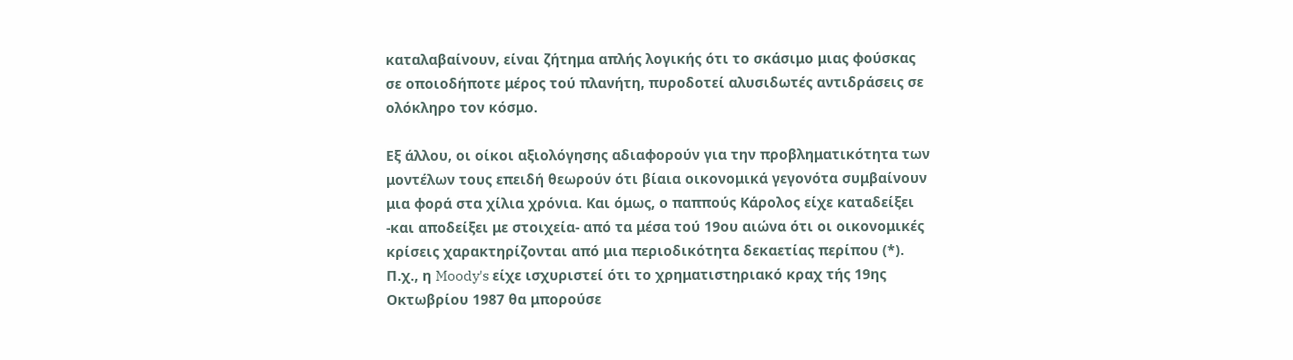καταλαβαίνουν, είναι ζήτημα απλής λογικής ότι το σκάσιμο μιας φούσκας σε οποιοδήποτε μέρος τού πλανήτη, πυροδοτεί αλυσιδωτές αντιδράσεις σε ολόκληρο τον κόσμο.

Εξ άλλου, οι οίκοι αξιολόγησης αδιαφορούν για την προβληματικότητα των μοντέλων τους επειδή θεωρούν ότι βίαια οικονομικά γεγονότα συμβαίνουν μια φορά στα χίλια χρόνια. Και όμως, ο παππούς Κάρολος είχε καταδείξει -και αποδείξει με στοιχεία- από τα μέσα τού 19ου αιώνα ότι οι οικονομικές κρίσεις χαρακτηρίζονται από μια περιοδικότητα δεκαετίας περίπου (*). Π.χ., η Moody's είχε ισχυριστεί ότι το χρηματιστηριακό κραχ τής 19ης Οκτωβρίου 1987 θα μπορούσε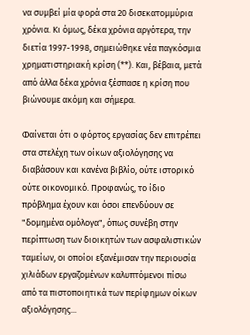να συμβεί μία φορά στα 20 δισεκατομμύρια χρόνια. Κι όμως, δέκα χρόνια αργότερα, την διετία 1997-1998, σημειώθηκε νέα παγκόσμια χρηματιστηριακή κρίση (**). Και, βέβαια, μετά από άλλα δέκα χρόνια ξέσπασε η κρίση που βιώνουμε ακόμη και σήμερα.

Φαίνεται ότι ο φόρτος εργασίας δεν επιτρέπει στα στελέχη των οίκων αξιολόγησης να διαβάσουν και κανένα βιβλίο, ούτε ιστορικό ούτε οικονομικό. Προφανώς, το ίδιο πρόβλημα έχουν και όσοι επενδύουν σε "δομημένα ομόλογα", όπως συνέβη στην περίπτωση των διοικητών των ασφαλιστικών ταμείων, οι οποίοι εξανέμισαν την περιουσία χιλιάδων εργαζομένων καλυπτόμενοι πίσω από τα πιστοποιητικά των περίφημων οίκων αξιολόγησης...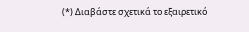(*) Διαβάστε σχετικά το εξαιρετικό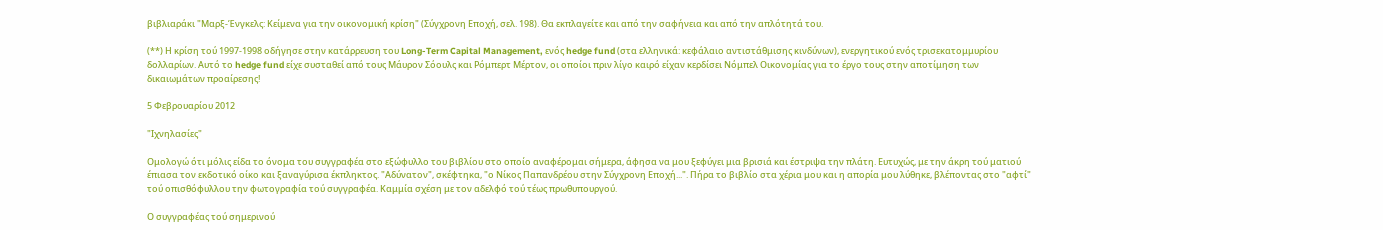βιβλιαράκι "Μαρξ-Ένγκελς: Κείμενα για την οικονομική κρίση" (Σύγχρονη Εποχή, σελ. 198). Θα εκπλαγείτε και από την σαφήνεια και από την απλότητά του.

(**) Η κρίση τού 1997-1998 οδήγησε στην κατάρρευση του Long-Term Capital Management, ενός hedge fund (στα ελληνικά: κεφάλαιο αντιστάθμισης κινδύνων), ενεργητικού ενός τρισεκατομμυρίου δολλαρίων. Αυτό το hedge fund είχε συσταθεί από τους Μάυρον Σόουλς και Ρόμπερτ Μέρτον, οι οποίοι πριν λίγο καιρό είχαν κερδίσει Νόμπελ Οικονομίας για το έργο τους στην αποτίμηση των δικαιωμάτων προαίρεσης!

5 Φεβρουαρίου 2012

"Ιχνηλασίες"

Ομολογώ ότι μόλις είδα το όνομα του συγγραφέα στο εξώφυλλο του βιβλίου στο οποίο αναφέρομαι σήμερα, άφησα να μου ξεφύγει μια βρισιά και έστριψα την πλάτη. Ευτυχώς, με την άκρη τού ματιού έπιασα τον εκδοτικό οίκο και ξαναγύρισα έκπληκτος. "Αδύνατον", σκέφτηκα, "ο Νίκος Παπανδρέου στην Σύγχρονη Εποχή...". Πήρα το βιβλίο στα χέρια μου και η απορία μου λύθηκε, βλέποντας στο "αφτί" τού οπισθόφυλλου την φωτογραφία τού συγγραφέα. Καμμία σχέση με τον αδελφό τού τέως πρωθυπουργού.

Ο συγγραφέας τού σημερινού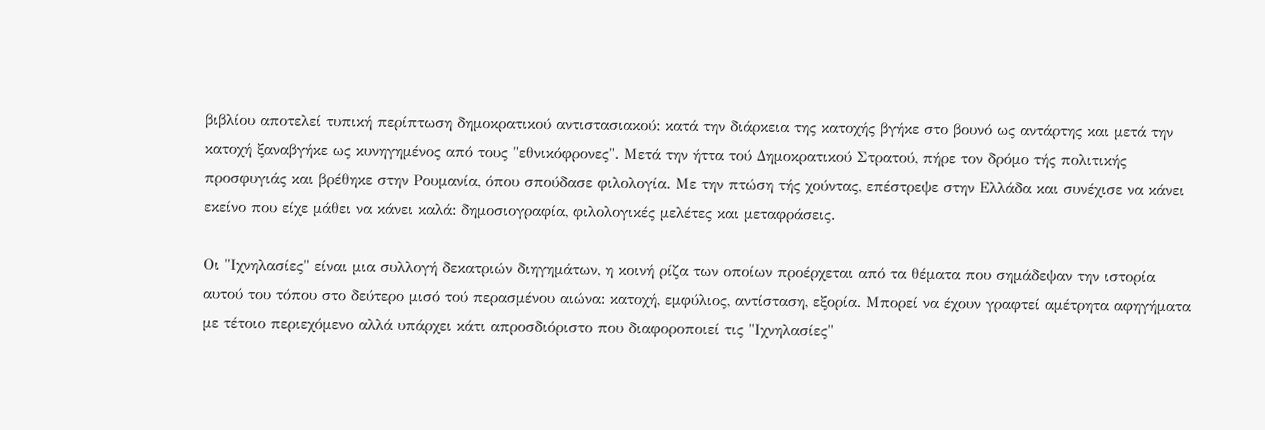βιβλίου αποτελεί τυπική περίπτωση δημοκρατικού αντιστασιακού: κατά την διάρκεια της κατοχής βγήκε στο βουνό ως αντάρτης και μετά την κατοχή ξαναβγήκε ως κυνηγημένος από τους "εθνικόφρονες". Μετά την ήττα τού Δημοκρατικού Στρατού, πήρε τον δρόμο τής πολιτικής προσφυγιάς και βρέθηκε στην Ρουμανία, όπου σπούδασε φιλολογία. Με την πτώση τής χούντας, επέστρεψε στην Ελλάδα και συνέχισε να κάνει εκείνο που είχε μάθει να κάνει καλά: δημοσιογραφία, φιλολογικές μελέτες και μεταφράσεις.

Οι "Ιχνηλασίες" είναι μια συλλογή δεκατριών διηγημάτων, η κοινή ρίζα των οποίων προέρχεται από τα θέματα που σημάδεψαν την ιστορία αυτού του τόπου στο δεύτερο μισό τού περασμένου αιώνα: κατοχή, εμφύλιος, αντίσταση, εξορία. Μπορεί να έχουν γραφτεί αμέτρητα αφηγήματα με τέτοιο περιεχόμενο αλλά υπάρχει κάτι απροσδιόριστο που διαφοροποιεί τις "Ιχνηλασίες"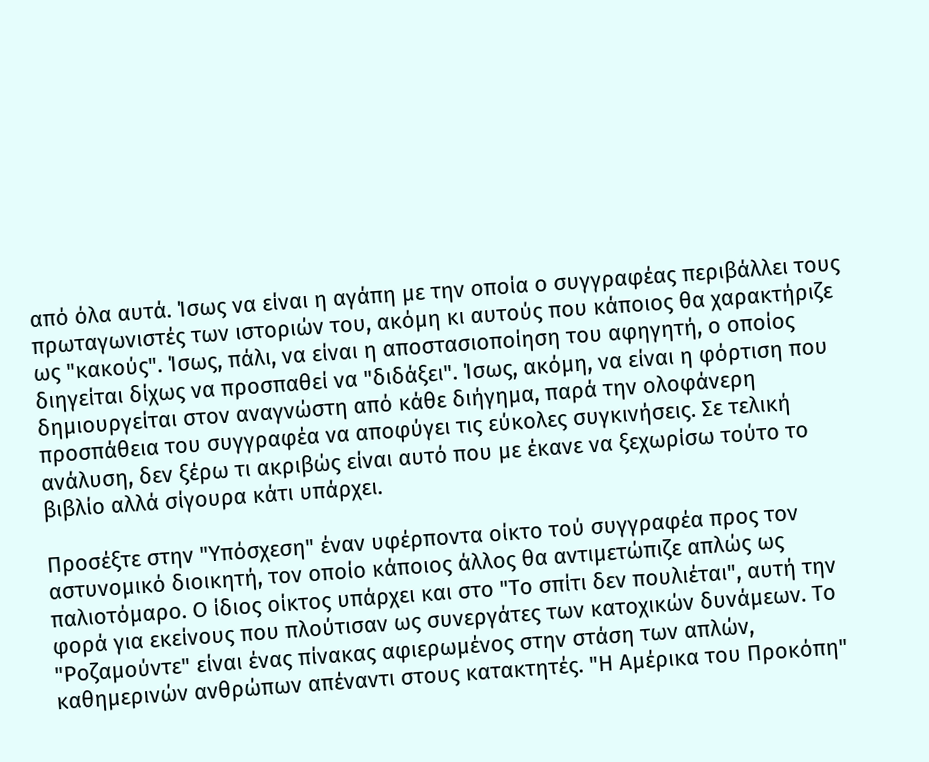από όλα αυτά. Ίσως να είναι η αγάπη με την οποία ο συγγραφέας περιβάλλει τους πρωταγωνιστές των ιστοριών του, ακόμη κι αυτούς που κάποιος θα χαρακτήριζε ως "κακούς". Ίσως, πάλι, να είναι η αποστασιοποίηση του αφηγητή, ο οποίος διηγείται δίχως να προσπαθεί να "διδάξει". Ίσως, ακόμη, να είναι η φόρτιση που δημιουργείται στον αναγνώστη από κάθε διήγημα, παρά την ολοφάνερη προσπάθεια του συγγραφέα να αποφύγει τις εύκολες συγκινήσεις. Σε τελική ανάλυση, δεν ξέρω τι ακριβώς είναι αυτό που με έκανε να ξεχωρίσω τούτο το βιβλίο αλλά σίγουρα κάτι υπάρχει.

Προσέξτε στην "Υπόσχεση" έναν υφέρποντα οίκτο τού συγγραφέα προς τον αστυνομικό διοικητή, τον οποίο κάποιος άλλος θα αντιμετώπιζε απλώς ως παλιοτόμαρο. Ο ίδιος οίκτος υπάρχει και στο "Το σπίτι δεν πουλιέται", αυτή την φορά για εκείνους που πλούτισαν ως συνεργάτες των κατοχικών δυνάμεων. Το "Ροζαμούντε" είναι ένας πίνακας αφιερωμένος στην στάση των απλών, καθημερινών ανθρώπων απέναντι στους κατακτητές. "Η Αμέρικα του Προκόπη"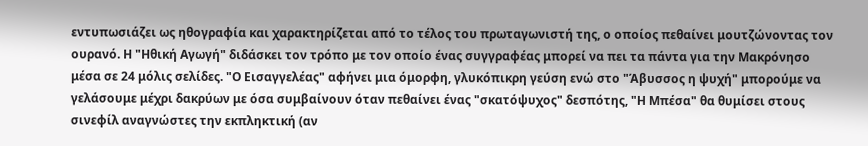εντυπωσιάζει ως ηθογραφία και χαρακτηρίζεται από το τέλος του πρωταγωνιστή της, ο οποίος πεθαίνει μουτζώνοντας τον ουρανό. Η "Ηθική Αγωγή" διδάσκει τον τρόπο με τον οποίο ένας συγγραφέας μπορεί να πει τα πάντα για την Μακρόνησο μέσα σε 24 μόλις σελίδες. "Ο Εισαγγελέας" αφήνει μια όμορφη, γλυκόπικρη γεύση ενώ στο "Άβυσσος η ψυχή" μπορούμε να γελάσουμε μέχρι δακρύων με όσα συμβαίνουν όταν πεθαίνει ένας "σκατόψυχος" δεσπότης, "Η Μπέσα" θα θυμίσει στους σινεφίλ αναγνώστες την εκπληκτική (αν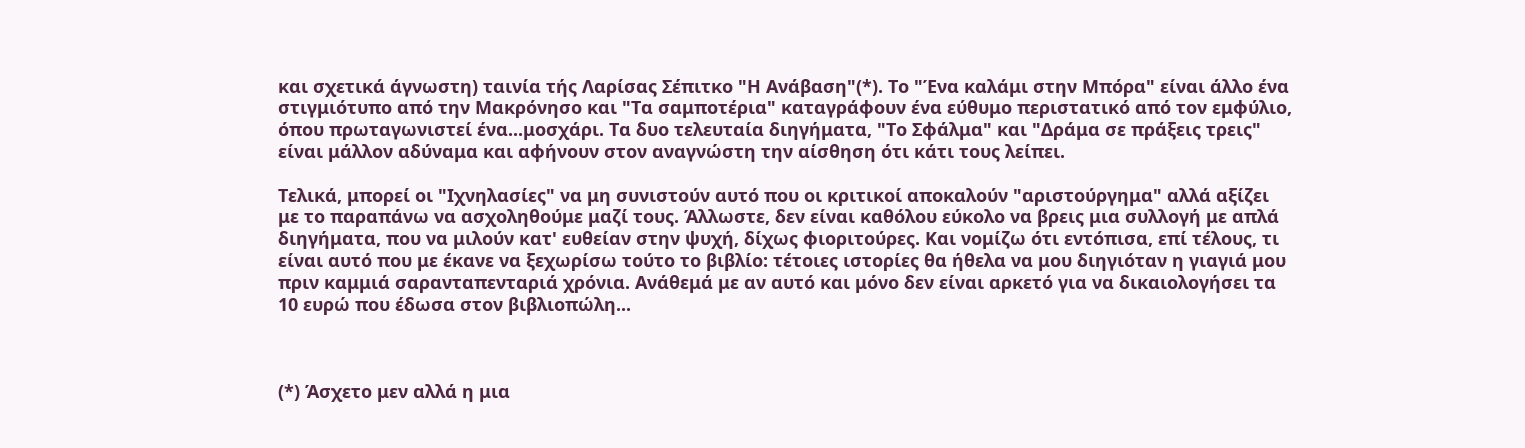και σχετικά άγνωστη) ταινία τής Λαρίσας Σέπιτκο "Η Ανάβαση"(*). Το "Ένα καλάμι στην Μπόρα" είναι άλλο ένα στιγμιότυπο από την Μακρόνησο και "Τα σαμποτέρια" καταγράφουν ένα εύθυμο περιστατικό από τον εμφύλιο, όπου πρωταγωνιστεί ένα...μοσχάρι. Τα δυο τελευταία διηγήματα, "Το Σφάλμα" και "Δράμα σε πράξεις τρεις" είναι μάλλον αδύναμα και αφήνουν στον αναγνώστη την αίσθηση ότι κάτι τους λείπει.

Τελικά, μπορεί οι "Ιχνηλασίες" να μη συνιστούν αυτό που οι κριτικοί αποκαλούν "αριστούργημα" αλλά αξίζει με το παραπάνω να ασχοληθούμε μαζί τους. Άλλωστε, δεν είναι καθόλου εύκολο να βρεις μια συλλογή με απλά διηγήματα, που να μιλούν κατ' ευθείαν στην ψυχή, δίχως φιοριτούρες. Και νομίζω ότι εντόπισα, επί τέλους, τι είναι αυτό που με έκανε να ξεχωρίσω τούτο το βιβλίο: τέτοιες ιστορίες θα ήθελα να μου διηγιόταν η γιαγιά μου πριν καμμιά σαρανταπενταριά χρόνια. Ανάθεμά με αν αυτό και μόνο δεν είναι αρκετό για να δικαιολογήσει τα 10 ευρώ που έδωσα στον βιβλιοπώλη...



(*) Άσχετο μεν αλλά η μια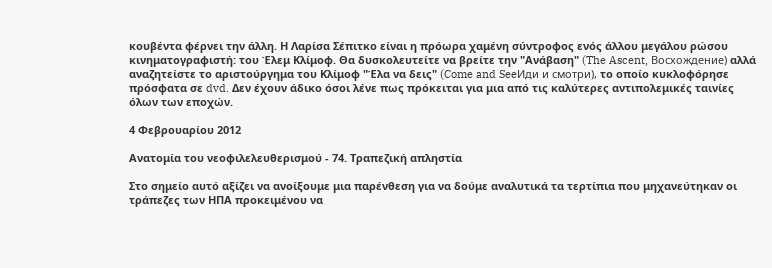κουβέντα φέρνει την άλλη. Η Λαρίσα Σέπιτκο είναι η πρόωρα χαμένη σύντροφος ενός άλλου μεγάλου ρώσου κινηματογραφιστή: του Έλεμ Κλίμοφ. Θα δυσκολευτείτε να βρείτε την "Ανάβαση" (The Ascent, Восхождение) αλλά αναζητείστε το αριστούργημα του Κλίμοφ "Έλα να δεις" (Come and SeeИди и смотри), το οποίο κυκλοφόρησε πρόσφατα σε dvd. Δεν έχουν άδικο όσοι λένε πως πρόκειται για μια από τις καλύτερες αντιπολεμικές ταινίες όλων των εποχών.

4 Φεβρουαρίου 2012

Ανατομία του νεοφιλελευθερισμού - 74. Τραπεζική απληστία

Στο σημείο αυτό αξίζει να ανοίξουμε μια παρένθεση για να δούμε αναλυτικά τα τερτίπια που μηχανεύτηκαν οι τράπεζες των ΗΠΑ προκειμένου να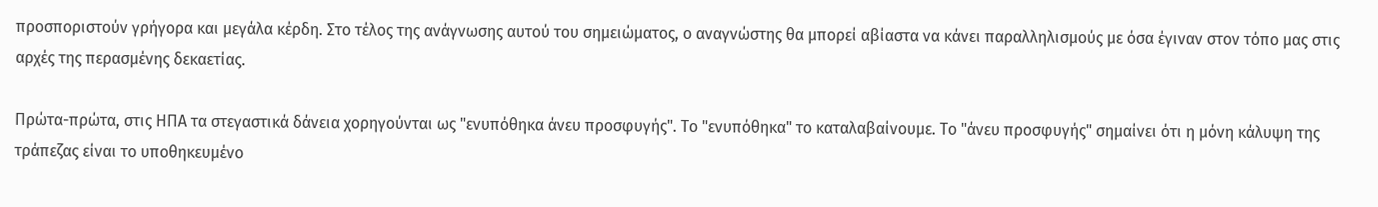προσποριστούν γρήγορα και μεγάλα κέρδη. Στο τέλος της ανάγνωσης αυτού του σημειώματος, ο αναγνώστης θα μπορεί αβίαστα να κάνει παραλληλισμούς με όσα έγιναν στον τόπο μας στις αρχές της περασμένης δεκαετίας.

Πρώτα-πρώτα, στις ΗΠΑ τα στεγαστικά δάνεια χορηγούνται ως "ενυπόθηκα άνευ προσφυγής". Το "ενυπόθηκα" το καταλαβαίνουμε. Το "άνευ προσφυγής" σημαίνει ότι η μόνη κάλυψη της τράπεζας είναι το υποθηκευμένο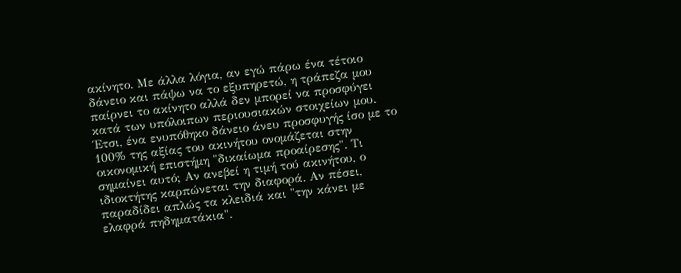ακίνητο. Με άλλα λόγια, αν εγώ πάρω ένα τέτοιο δάνειο και πάψω να το εξυπηρετώ, η τράπεζα μου παίρνει το ακίνητο αλλά δεν μπορεί να προσφύγει κατά των υπόλοιπων περιουσιακών στοιχείων μου. Έτσι, ένα ενυπόθηκο δάνειο άνευ προσφυγής ίσο με το 100% της αξίας του ακινήτου ονομάζεται στην οικονομική επιστήμη "δικαίωμα προαίρεσης". Τι σημαίνει αυτό; Αν ανεβεί η τιμή τού ακινήτου, ο ιδιοκτήτης καρπώνεται την διαφορά. Αν πέσει, παραδίδει απλώς τα κλειδιά και "την κάνει με ελαφρά πηδηματάκια".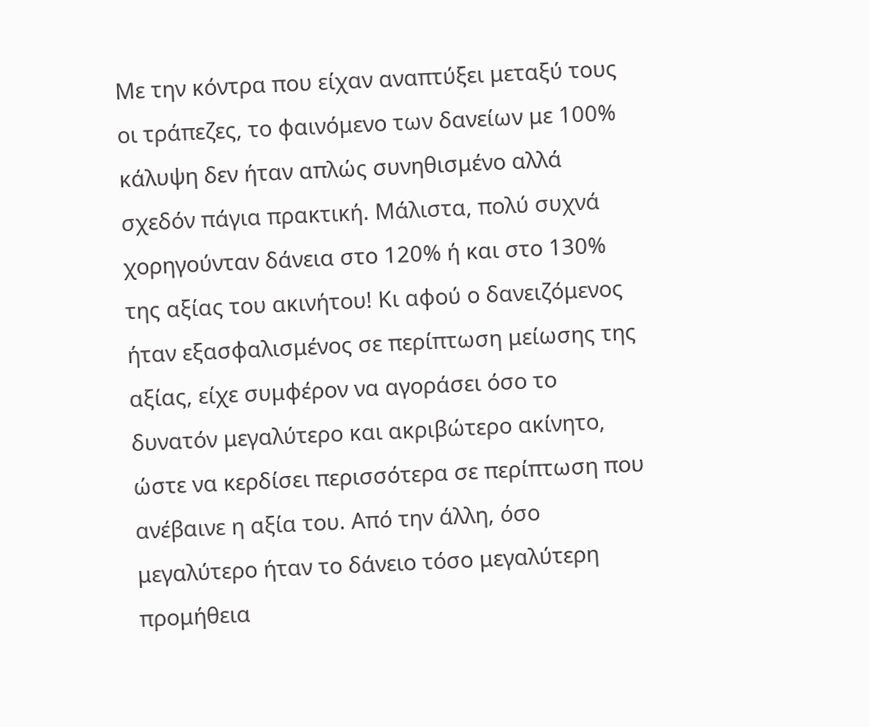Με την κόντρα που είχαν αναπτύξει μεταξύ τους οι τράπεζες, το φαινόμενο των δανείων με 100% κάλυψη δεν ήταν απλώς συνηθισμένο αλλά σχεδόν πάγια πρακτική. Μάλιστα, πολύ συχνά χορηγούνταν δάνεια στο 120% ή και στο 130% της αξίας του ακινήτου! Κι αφού ο δανειζόμενος ήταν εξασφαλισμένος σε περίπτωση μείωσης της αξίας, είχε συμφέρον να αγοράσει όσο το δυνατόν μεγαλύτερο και ακριβώτερο ακίνητο, ώστε να κερδίσει περισσότερα σε περίπτωση που ανέβαινε η αξία του. Από την άλλη, όσο μεγαλύτερο ήταν το δάνειο τόσο μεγαλύτερη προμήθεια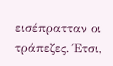εισέπρατταν οι τράπεζες. Έτσι,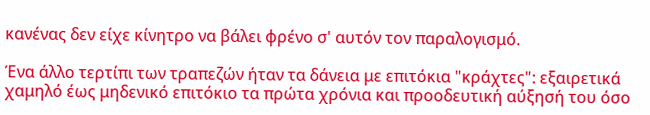κανένας δεν είχε κίνητρο να βάλει φρένο σ' αυτόν τον παραλογισμό.

Ένα άλλο τερτίπι των τραπεζών ήταν τα δάνεια με επιτόκια "κράχτες": εξαιρετικά χαμηλό έως μηδενικό επιτόκιο τα πρώτα χρόνια και προοδευτική αύξησή του όσο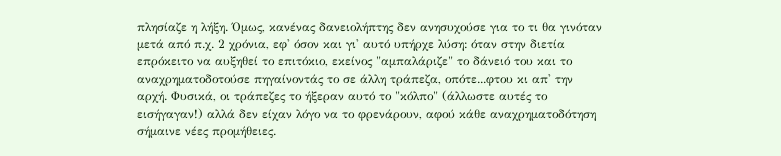πλησίαζε η λήξη. Όμως, κανένας δανειολήπτης δεν ανησυχούσε για το τι θα γινόταν μετά από π.χ. 2 χρόνια, εφ' όσον και γι' αυτό υπήρχε λύση: όταν στην διετία επρόκειτο να αυξηθεί το επιτόκιο, εκείνος "αμπαλάριζε" το δάνειό του και το αναχρηματοδοτούσε πηγαίνοντάς το σε άλλη τράπεζα, οπότε...φτου κι απ' την αρχή. Φυσικά, οι τράπεζες το ήξεραν αυτό το "κόλπο" (άλλωστε αυτές το εισήγαγαν!) αλλά δεν είχαν λόγο να το φρενάρουν, αφού κάθε αναχρηματοδότηση σήμαινε νέες προμήθειες.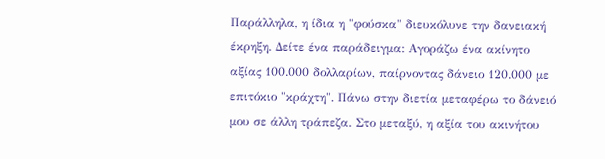Παράλληλα, η ίδια η "φούσκα" διευκόλυνε την δανειακή έκρηξη. Δείτε ένα παράδειγμα: Αγοράζω ένα ακίνητο αξίας 100.000 δολλαρίων, παίρνοντας δάνειο 120.000 με επιτόκιο "κράχτη". Πάνω στην διετία μεταφέρω το δάνειό μου σε άλλη τράπεζα. Στο μεταξύ, η αξία του ακινήτου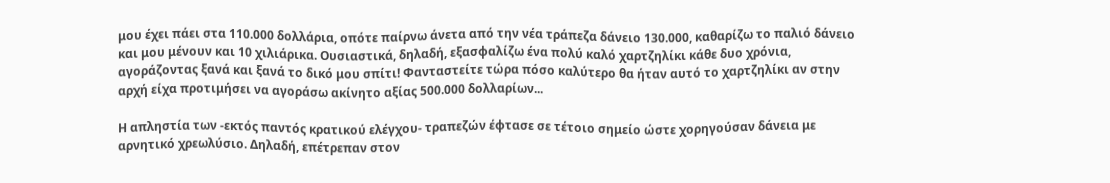μου έχει πάει στα 110.000 δολλάρια, οπότε παίρνω άνετα από την νέα τράπεζα δάνειο 130.000, καθαρίζω το παλιό δάνειο και μου μένουν και 10 χιλιάρικα. Ουσιαστικά, δηλαδή, εξασφαλίζω ένα πολύ καλό χαρτζηλίκι κάθε δυο χρόνια, αγοράζοντας ξανά και ξανά το δικό μου σπίτι! Φανταστείτε τώρα πόσο καλύτερο θα ήταν αυτό το χαρτζηλίκι αν στην αρχή είχα προτιμήσει να αγοράσω ακίνητο αξίας 500.000 δολλαρίων...

Η απληστία των -εκτός παντός κρατικού ελέγχου- τραπεζών έφτασε σε τέτοιο σημείο ώστε χορηγούσαν δάνεια με αρνητικό χρεωλύσιο. Δηλαδή, επέτρεπαν στον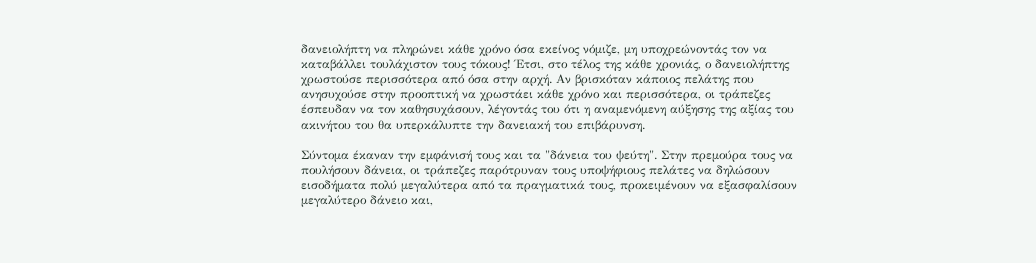δανειολήπτη να πληρώνει κάθε χρόνο όσα εκείνος νόμιζε, μη υποχρεώνοντάς τον να καταβάλλει τουλάχιστον τους τόκους! Έτσι, στο τέλος της κάθε χρονιάς, ο δανειολήπτης χρωστούσε περισσότερα από όσα στην αρχή. Αν βρισκόταν κάποιος πελάτης που ανησυχούσε στην προοπτική να χρωστάει κάθε χρόνο και περισσότερα, οι τράπεζες έσπευδαν να τον καθησυχάσουν, λέγοντάς του ότι η αναμενόμενη αύξησης της αξίας του ακινήτου του θα υπερκάλυπτε την δανειακή του επιβάρυνση.

Σύντομα έκαναν την εμφάνισή τους και τα "δάνεια του ψεύτη". Στην πρεμούρα τους να πουλήσουν δάνεια, οι τράπεζες παρότρυναν τους υποψήφιους πελάτες να δηλώσουν εισοδήματα πολύ μεγαλύτερα από τα πραγματικά τους, προκειμένουν να εξασφαλίσουν μεγαλύτερο δάνειο και,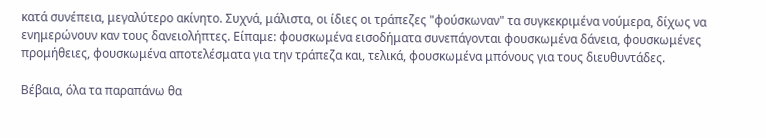κατά συνέπεια, μεγαλύτερο ακίνητο. Συχνά, μάλιστα, οι ίδιες οι τράπεζες "φούσκωναν" τα συγκεκριμένα νούμερα, δίχως να ενημερώνουν καν τους δανειολήπτες. Είπαμε: φουσκωμένα εισοδήματα συνεπάγονται φουσκωμένα δάνεια, φουσκωμένες προμήθειες, φουσκωμένα αποτελέσματα για την τράπεζα και, τελικά, φουσκωμένα μπόνους για τους διευθυντάδες.

Βέβαια, όλα τα παραπάνω θα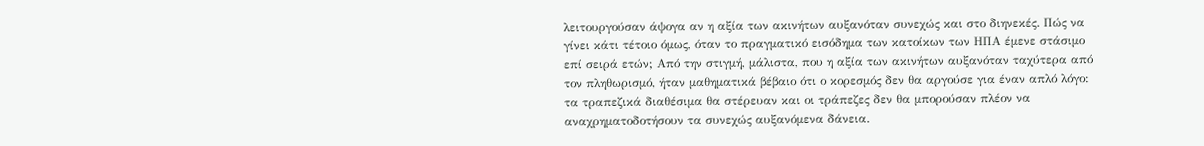λειτουργούσαν άψογα αν η αξία των ακινήτων αυξανόταν συνεχώς και στο διηνεκές. Πώς να γίνει κάτι τέτοιο όμως, όταν το πραγματικό εισόδημα των κατοίκων των ΗΠΑ έμενε στάσιμο επί σειρά ετών; Από την στιγμή, μάλιστα, που η αξία των ακινήτων αυξανόταν ταχύτερα από τον πληθωρισμό, ήταν μαθηματικά βέβαιο ότι ο κορεσμός δεν θα αργούσε για έναν απλό λόγο: τα τραπεζικά διαθέσιμα θα στέρευαν και οι τράπεζες δεν θα μπορούσαν πλέον να αναχρηματοδοτήσουν τα συνεχώς αυξανόμενα δάνεια.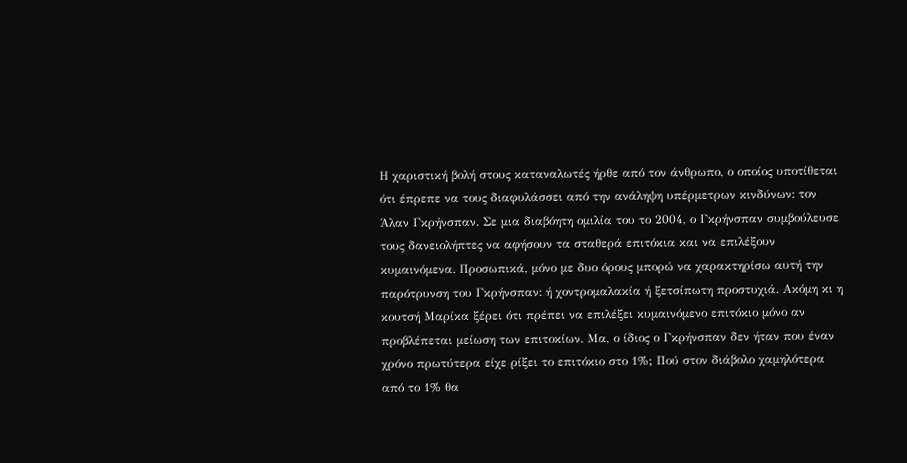Η χαριστική βολή στους καταναλωτές ήρθε από τον άνθρωπο, ο οποίος υποτίθεται ότι έπρεπε να τους διαφυλάσσει από την ανάληψη υπέρμετρων κινδύνων: τον Άλαν Γκρήνσπαν. Σε μια διαβόητη ομιλία του το 2004, ο Γκρήνσπαν συμβούλευσε τους δανειολήπτες να αφήσουν τα σταθερά επιτόκια και να επιλέξουν κυμαινόμενα. Προσωπικά, μόνο με δυο όρους μπορώ να χαρακτηρίσω αυτή την παρότρυνση του Γκρήνσπαν: ή χοντρομαλακία ή ξετσίπωτη προστυχιά. Ακόμη κι η κουτσή Μαρίκα ξέρει ότι πρέπει να επιλέξει κυμαινόμενο επιτόκιο μόνο αν προβλέπεται μείωση των επιτοκίων. Μα, ο ίδιος ο Γκρήνσπαν δεν ήταν που έναν χρόνο πρωτύτερα είχε ρίξει το επιτόκιο στο 1%; Πού στον διάβολο χαμηλότερα από το 1% θα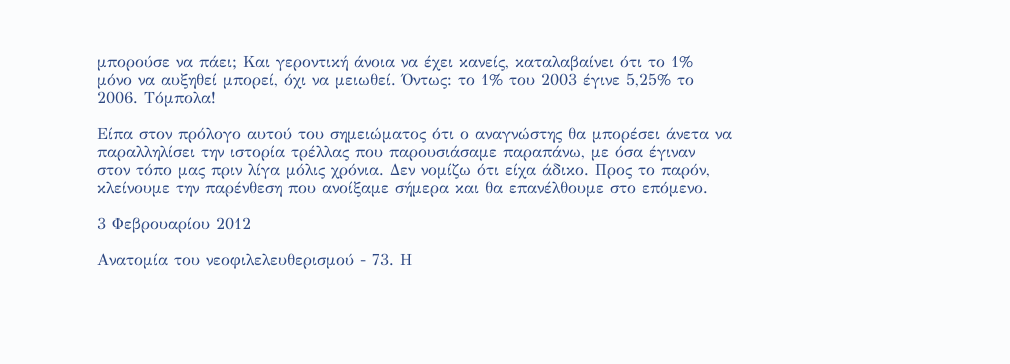μπορούσε να πάει; Και γεροντική άνοια να έχει κανείς, καταλαβαίνει ότι το 1% μόνο να αυξηθεί μπορεί, όχι να μειωθεί. Όντως: το 1% του 2003 έγινε 5,25% το 2006. Τόμπολα!

Είπα στον πρόλογο αυτού του σημειώματος ότι ο αναγνώστης θα μπορέσει άνετα να παραλληλίσει την ιστορία τρέλλας που παρουσιάσαμε παραπάνω, με όσα έγιναν στον τόπο μας πριν λίγα μόλις χρόνια. Δεν νομίζω ότι είχα άδικο. Προς το παρόν, κλείνουμε την παρένθεση που ανοίξαμε σήμερα και θα επανέλθουμε στο επόμενο.

3 Φεβρουαρίου 2012

Ανατομία του νεοφιλελευθερισμού - 73. Η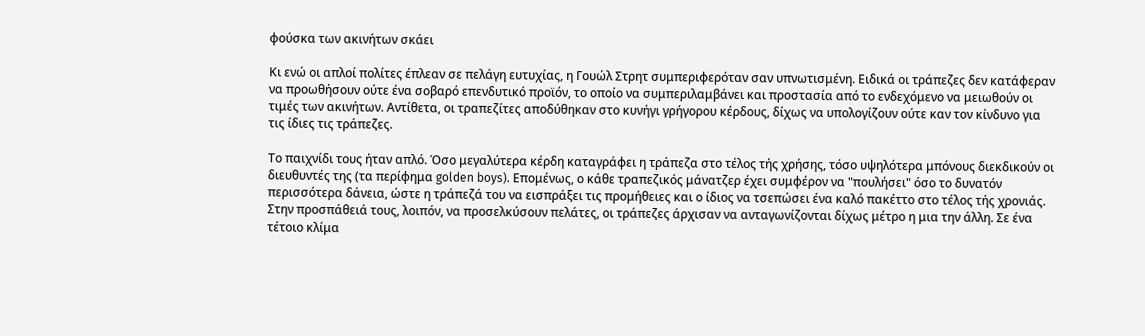φούσκα των ακινήτων σκάει

Κι ενώ οι απλοί πολίτες έπλεαν σε πελάγη ευτυχίας, η Γουώλ Στρητ συμπεριφερόταν σαν υπνωτισμένη. Ειδικά οι τράπεζες δεν κατάφεραν να προωθήσουν ούτε ένα σοβαρό επενδυτικό προϊόν, το οποίο να συμπεριλαμβάνει και προστασία από το ενδεχόμενο να μειωθούν οι τιμές των ακινήτων. Αντίθετα, οι τραπεζίτες αποδύθηκαν στο κυνήγι γρήγορου κέρδους, δίχως να υπολογίζουν ούτε καν τον κίνδυνο για τις ίδιες τις τράπεζες.

Το παιχνίδι τους ήταν απλό. Όσο μεγαλύτερα κέρδη καταγράφει η τράπεζα στο τέλος τής χρήσης, τόσο υψηλότερα μπόνους διεκδικούν οι διευθυντές της (τα περίφημα golden boys). Επομένως, ο κάθε τραπεζικός μάνατζερ έχει συμφέρον να "πουλήσει" όσο το δυνατόν περισσότερα δάνεια, ώστε η τράπεζά του να εισπράξει τις προμήθειες και ο ίδιος να τσεπώσει ένα καλό πακέττο στο τέλος τής χρονιάς. Στην προσπάθειά τους, λοιπόν, να προσελκύσουν πελάτες, οι τράπεζες άρχισαν να ανταγωνίζονται δίχως μέτρο η μια την άλλη. Σε ένα τέτοιο κλίμα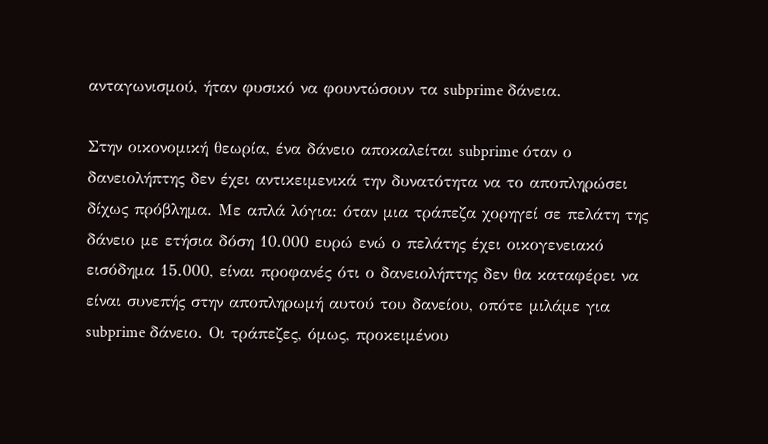ανταγωνισμού, ήταν φυσικό να φουντώσουν τα subprime δάνεια.

Στην οικονομική θεωρία, ένα δάνειο αποκαλείται subprime όταν ο δανειολήπτης δεν έχει αντικειμενικά την δυνατότητα να το αποπληρώσει δίχως πρόβλημα. Με απλά λόγια: όταν μια τράπεζα χορηγεί σε πελάτη της δάνειο με ετήσια δόση 10.000 ευρώ ενώ ο πελάτης έχει οικογενειακό εισόδημα 15.000, είναι προφανές ότι ο δανειολήπτης δεν θα καταφέρει να είναι συνεπής στην αποπληρωμή αυτού του δανείου, οπότε μιλάμε για subprime δάνειο. Οι τράπεζες, όμως, προκειμένου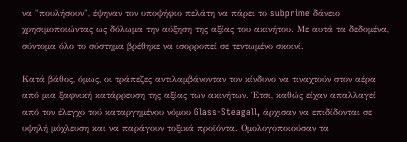να "πουλήσουν", έψηναν τον υποψήφιο πελάτη να πάρει το subprime δάνειο χρησιμοποιώντας ως δόλωμα την αύξηση της αξίας του ακινήτου. Με αυτά τα δεδομένα, σύντομα όλο το σύστημα βρέθηκε να ισορροπεί σε τεντωμένο σκοινί.

Κατά βάθος, όμως, οι τράπεζες αντιλαμβάνονταν τον κίνδυνο να τιναχτούν στον αέρα από μια ξαφνική κατάρρευση της αξίας των ακινήτων. Έτσι, καθώς είχαν απαλλαγεί από τον έλεγχο τού καταργημένου νόμου Glass-Steagall, άρχισαν να επιδίδονται σε υψηλή μόχλευση και να παράγουν τοξικά προϊόντα. Ομολογοποιούσαν τα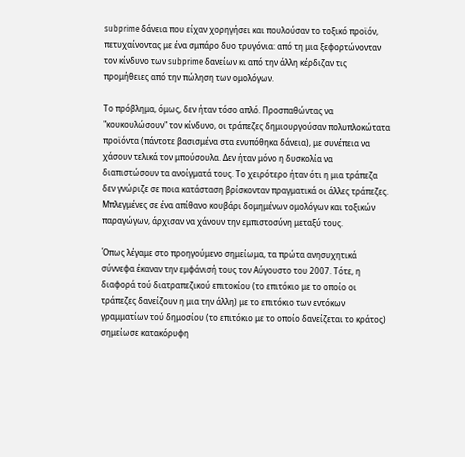subprime δάνεια που είχαν χορηγήσει και πουλούσαν το τοξικό προϊόν, πετυχαίνοντας με ένα σμπάρο δυο τρυγόνια: από τη μια ξεφορτώνονταν τον κίνδυνο των subprime δανείων κι από την άλλη κέρδιζαν τις προμήθειες από την πώληση των ομολόγων.

Το πρόβλημα, όμως, δεν ήταν τόσο απλό. Προσπαθώντας να "κουκουλώσουν" τον κίνδυνο, οι τράπεζες δημιουργούσαν πολυπλοκώτατα προϊόντα (πάντοτε βασισμένα στα ενυπόθηκα δάνεια), με συνέπεια να χάσουν τελικά τον μπούσουλα. Δεν ήταν μόνο η δυσκολία να διαπιστώσουν τα ανοίγματά τους. Το χειρότερο ήταν ότι η μια τράπεζα δεν γνώριζε σε ποια κατάσταση βρίσκονταν πραγματικά οι άλλες τράπεζες. Μπλεγμένες σε ένα απίθανο κουβάρι δομημένων ομολόγων και τοξικών παραγώγων, άρχισαν να χάνουν την εμπιστοσύνη μεταξύ τους.

Όπως λέγαμε στο προηγούμενο σημείωμα, τα πρώτα ανησυχητικά σύννεφα έκαναν την εμφάνισή τους τον Αύγουστο του 2007. Τότε, η διαφορά τού διατραπεζικού επιτοκίου (το επιτόκιο με το οποίο οι τράπεζες δανείζουν η μια την άλλη) με το επιτόκιο των εντόκων γραμματίων τού δημοσίου (το επιτόκιο με το οποίο δανείζεται το κράτος) σημείωσε κατακόρυφη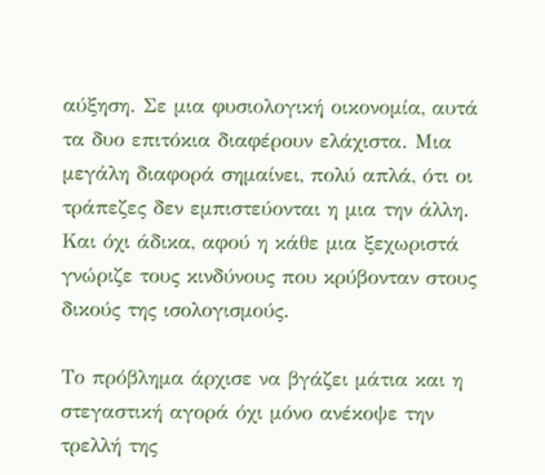αύξηση. Σε μια φυσιολογική οικονομία, αυτά τα δυο επιτόκια διαφέρουν ελάχιστα. Μια μεγάλη διαφορά σημαίνει, πολύ απλά, ότι οι τράπεζες δεν εμπιστεύονται η μια την άλλη. Και όχι άδικα, αφού η κάθε μια ξεχωριστά γνώριζε τους κινδύνους που κρύβονταν στους δικούς της ισολογισμούς.

Το πρόβλημα άρχισε να βγάζει μάτια και η στεγαστική αγορά όχι μόνο ανέκοψε την τρελλή της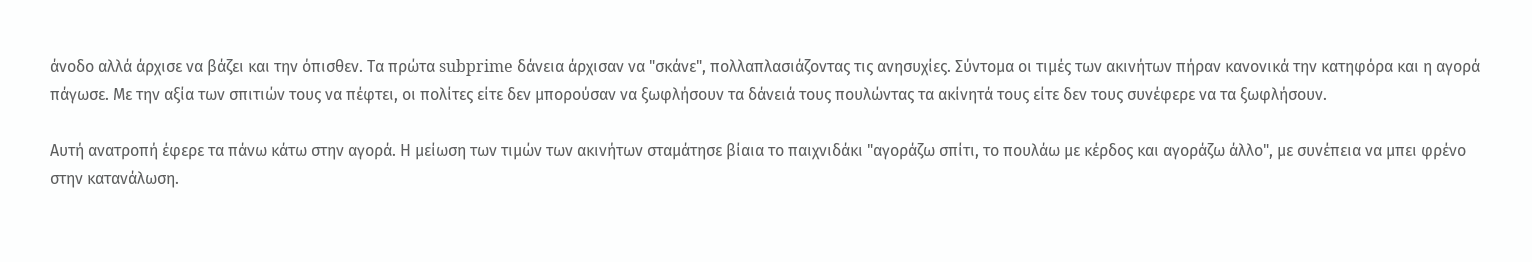άνοδο αλλά άρχισε να βάζει και την όπισθεν. Τα πρώτα subprime δάνεια άρχισαν να "σκάνε", πολλαπλασιάζοντας τις ανησυχίες. Σύντομα οι τιμές των ακινήτων πήραν κανονικά την κατηφόρα και η αγορά πάγωσε. Με την αξία των σπιτιών τους να πέφτει, οι πολίτες είτε δεν μπορούσαν να ξωφλήσουν τα δάνειά τους πουλώντας τα ακίνητά τους είτε δεν τους συνέφερε να τα ξωφλήσουν.

Αυτή ανατροπή έφερε τα πάνω κάτω στην αγορά. Η μείωση των τιμών των ακινήτων σταμάτησε βίαια το παιχνιδάκι "αγοράζω σπίτι, το πουλάω με κέρδος και αγοράζω άλλο", με συνέπεια να μπει φρένο στην κατανάλωση.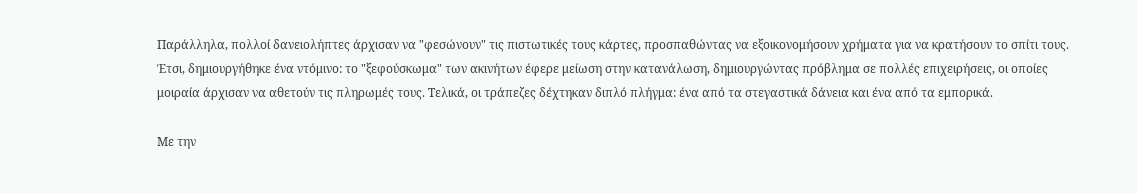Παράλληλα, πολλοί δανειολήπτες άρχισαν να "φεσώνουν" τις πιστωτικές τους κάρτες, προσπαθώντας να εξοικονομήσουν χρήματα για να κρατήσουν το σπίτι τους. Έτσι, δημιουργήθηκε ένα ντόμινο: το "ξεφούσκωμα" των ακινήτων έφερε μείωση στην κατανάλωση, δημιουργώντας πρόβλημα σε πολλές επιχειρήσεις, οι οποίες μοιραία άρχισαν να αθετούν τις πληρωμές τους. Τελικά, οι τράπεζες δέχτηκαν διπλό πλήγμα: ένα από τα στεγαστικά δάνεια και ένα από τα εμπορικά.

Με την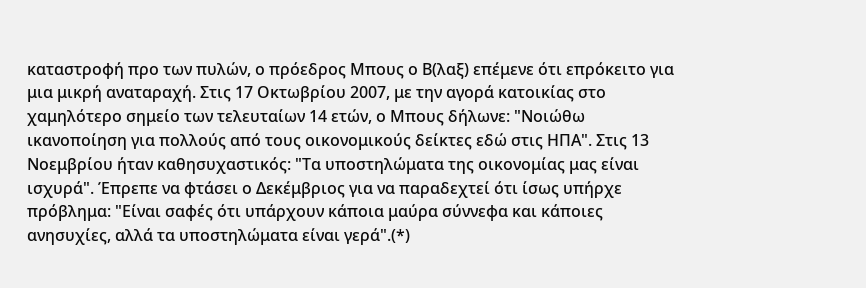καταστροφή προ των πυλών, ο πρόεδρος Μπους ο Β(λαξ) επέμενε ότι επρόκειτο για μια μικρή αναταραχή. Στις 17 Οκτωβρίου 2007, με την αγορά κατοικίας στο χαμηλότερο σημείο των τελευταίων 14 ετών, ο Μπους δήλωνε: "Νοιώθω ικανοποίηση για πολλούς από τους οικονομικούς δείκτες εδώ στις ΗΠΑ". Στις 13 Νοεμβρίου ήταν καθησυχαστικός: "Τα υποστηλώματα της οικονομίας μας είναι ισχυρά". Έπρεπε να φτάσει ο Δεκέμβριος για να παραδεχτεί ότι ίσως υπήρχε πρόβλημα: "Είναι σαφές ότι υπάρχουν κάποια μαύρα σύννεφα και κάποιες ανησυχίες, αλλά τα υποστηλώματα είναι γερά".(*)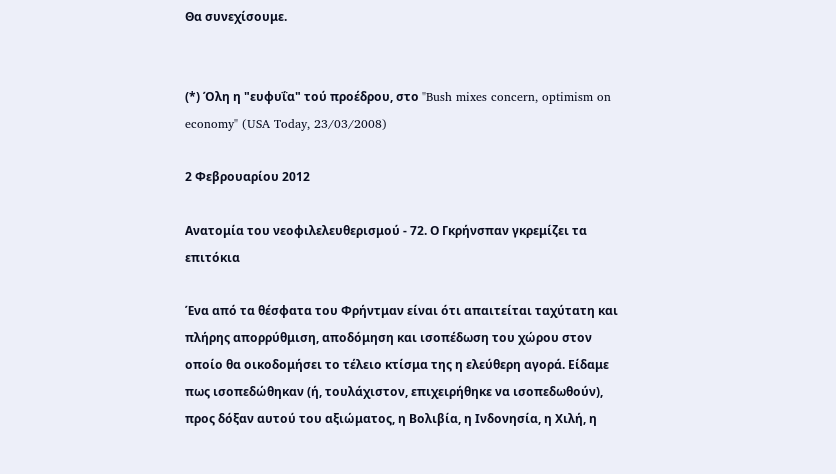Θα συνεχίσουμε.


(*) Όλη η "ευφυΐα" τού προέδρου, στο "Bush mixes concern, optimism on economy" (USA Today, 23/03/2008)

2 Φεβρουαρίου 2012

Ανατομία του νεοφιλελευθερισμού - 72. Ο Γκρήνσπαν γκρεμίζει τα επιτόκια

Ένα από τα θέσφατα του Φρήντμαν είναι ότι απαιτείται ταχύτατη και πλήρης απορρύθμιση, αποδόμηση και ισοπέδωση του χώρου στον οποίο θα οικοδομήσει το τέλειο κτίσμα της η ελεύθερη αγορά. Είδαμε πως ισοπεδώθηκαν (ή, τουλάχιστον, επιχειρήθηκε να ισοπεδωθούν), προς δόξαν αυτού του αξιώματος, η Βολιβία, η Ινδονησία, η Χιλή, η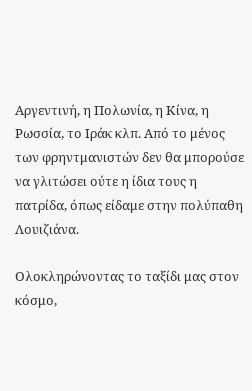Αργεντινή, η Πολωνία, η Κίνα, η Ρωσσία, το Ιράκ κλπ. Από το μένος των φρηντμανιστών δεν θα μπορούσε να γλιτώσει ούτε η ίδια τους η πατρίδα, όπως είδαμε στην πολύπαθη Λουιζιάνα.

Ολοκληρώνοντας το ταξίδι μας στον κόσμο,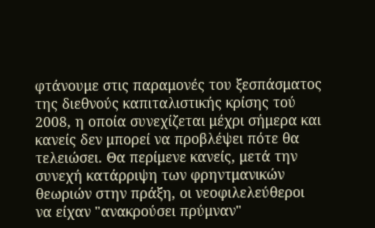φτάνουμε στις παραμονές του ξεσπάσματος της διεθνούς καπιταλιστικής κρίσης τού 2008, η οποία συνεχίζεται μέχρι σήμερα και κανείς δεν μπορεί να προβλέψει πότε θα τελειώσει. Θα περίμενε κανείς, μετά την συνεχή κατάρριψη των φρηντμανικών θεωριών στην πράξη, οι νεοφιλελεύθεροι να είχαν "ανακρούσει πρύμναν"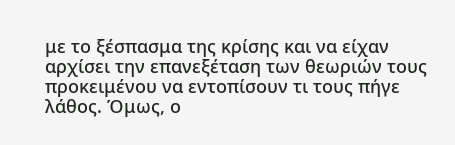με το ξέσπασμα της κρίσης και να είχαν αρχίσει την επανεξέταση των θεωριών τους προκειμένου να εντοπίσουν τι τους πήγε λάθος. Όμως, ο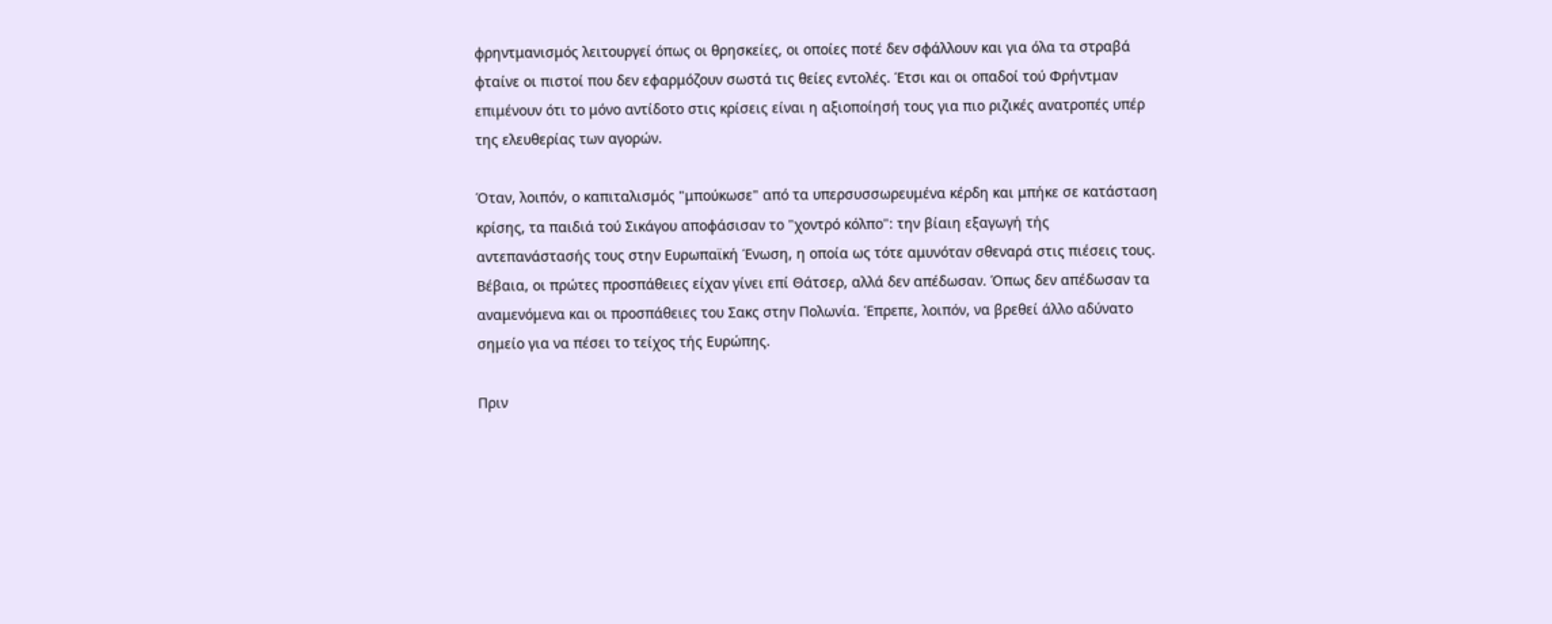φρηντμανισμός λειτουργεί όπως οι θρησκείες, οι οποίες ποτέ δεν σφάλλουν και για όλα τα στραβά φταίνε οι πιστοί που δεν εφαρμόζουν σωστά τις θείες εντολές. Έτσι και οι οπαδοί τού Φρήντμαν επιμένουν ότι το μόνο αντίδοτο στις κρίσεις είναι η αξιοποίησή τους για πιο ριζικές ανατροπές υπέρ της ελευθερίας των αγορών.

Όταν, λοιπόν, ο καπιταλισμός "μπούκωσε" από τα υπερσυσσωρευμένα κέρδη και μπήκε σε κατάσταση κρίσης, τα παιδιά τού Σικάγου αποφάσισαν το "χοντρό κόλπο": την βίαιη εξαγωγή τής αντεπανάστασής τους στην Ευρωπαϊκή Ένωση, η οποία ως τότε αμυνόταν σθεναρά στις πιέσεις τους. Βέβαια, οι πρώτες προσπάθειες είχαν γίνει επί Θάτσερ, αλλά δεν απέδωσαν. Όπως δεν απέδωσαν τα αναμενόμενα και οι προσπάθειες του Σακς στην Πολωνία. Έπρεπε, λοιπόν, να βρεθεί άλλο αδύνατο σημείο για να πέσει το τείχος τής Ευρώπης.

Πριν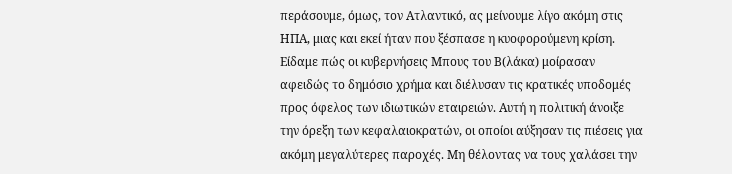περάσουμε, όμως, τον Ατλαντικό, ας μείνουμε λίγο ακόμη στις ΗΠΑ, μιας και εκεί ήταν που ξέσπασε η κυοφορούμενη κρίση. Είδαμε πώς οι κυβερνήσεις Μπους του Β(λάκα) μοίρασαν αφειδώς το δημόσιο χρήμα και διέλυσαν τις κρατικές υποδομές προς όφελος των ιδιωτικών εταιρειών. Αυτή η πολιτική άνοιξε την όρεξη των κεφαλαιοκρατών, οι οποίοι αύξησαν τις πιέσεις για ακόμη μεγαλύτερες παροχές. Μη θέλοντας να τους χαλάσει την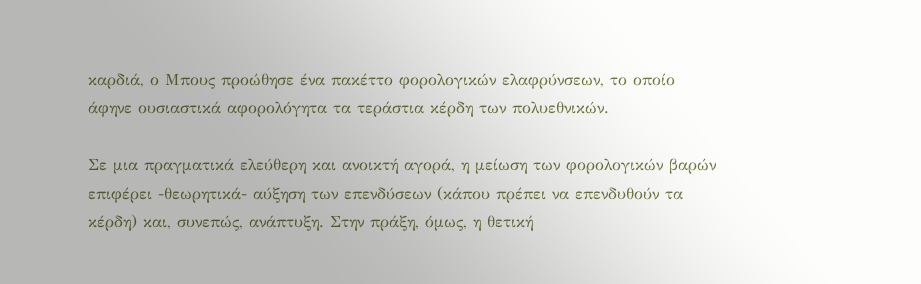καρδιά, ο Μπους προώθησε ένα πακέττο φορολογικών ελαφρύνσεων, το οποίο άφηνε ουσιαστικά αφορολόγητα τα τεράστια κέρδη των πολυεθνικών.

Σε μια πραγματικά ελεύθερη και ανοικτή αγορά, η μείωση των φορολογικών βαρών επιφέρει -θεωρητικά- αύξηση των επενδύσεων (κάπου πρέπει να επενδυθούν τα κέρδη) και, συνεπώς, ανάπτυξη. Στην πράξη, όμως, η θετική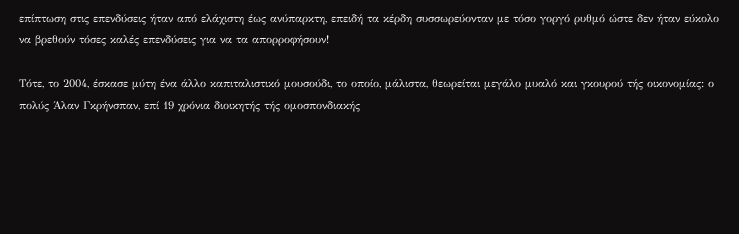επίπτωση στις επενδύσεις ήταν από ελάχιστη έως ανύπαρκτη, επειδή τα κέρδη συσσωρεύονταν με τόσο γοργό ρυθμό ώστε δεν ήταν εύκολο να βρεθούν τόσες καλές επενδύσεις για να τα απορροφήσουν!

Τότε, το 2004, έσκασε μύτη ένα άλλο καπιταλιστικό μουσούδι, το οποίο, μάλιστα, θεωρείται μεγάλο μυαλό και γκουρού τής οικονομίας: ο πολύς Άλαν Γκρήνσπαν, επί 19 χρόνια διοικητής τής ομοσπονδιακής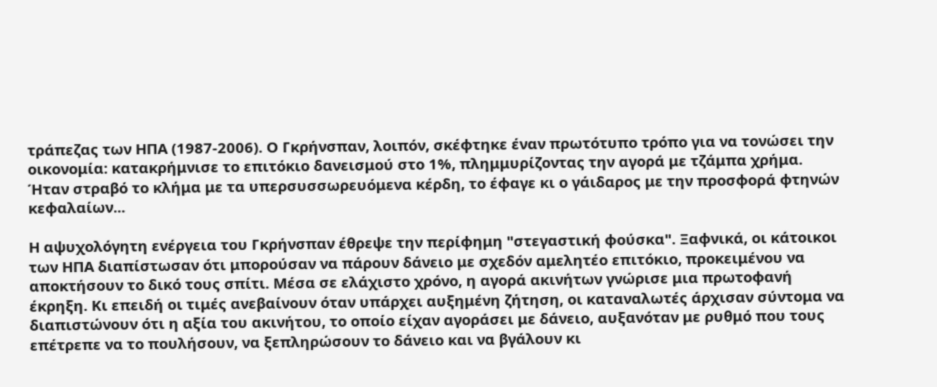τράπεζας των ΗΠΑ (1987-2006). Ο Γκρήνσπαν, λοιπόν, σκέφτηκε έναν πρωτότυπο τρόπο για να τονώσει την οικονομία: κατακρήμνισε το επιτόκιο δανεισμού στο 1%, πλημμυρίζοντας την αγορά με τζάμπα χρήμα. Ήταν στραβό το κλήμα με τα υπερσυσσωρευόμενα κέρδη, το έφαγε κι ο γάιδαρος με την προσφορά φτηνών κεφαλαίων...

Η αψυχολόγητη ενέργεια του Γκρήνσπαν έθρεψε την περίφημη "στεγαστική φούσκα". Ξαφνικά, οι κάτοικοι των ΗΠΑ διαπίστωσαν ότι μπορούσαν να πάρουν δάνειο με σχεδόν αμελητέο επιτόκιο, προκειμένου να αποκτήσουν το δικό τους σπίτι. Μέσα σε ελάχιστο χρόνο, η αγορά ακινήτων γνώρισε μια πρωτοφανή έκρηξη. Κι επειδή οι τιμές ανεβαίνουν όταν υπάρχει αυξημένη ζήτηση, οι καταναλωτές άρχισαν σύντομα να διαπιστώνουν ότι η αξία του ακινήτου, το οποίο είχαν αγοράσει με δάνειο, αυξανόταν με ρυθμό που τους επέτρεπε να το πουλήσουν, να ξεπληρώσουν το δάνειο και να βγάλουν κι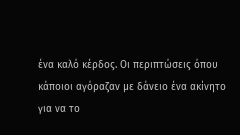ένα καλό κέρδος. Οι περιπτώσεις όπου κάποιοι αγόραζαν με δάνειο ένα ακίνητο για να το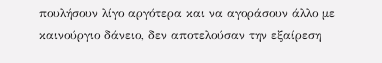πουλήσουν λίγο αργότερα και να αγοράσουν άλλο με καινούργιο δάνειο, δεν αποτελούσαν την εξαίρεση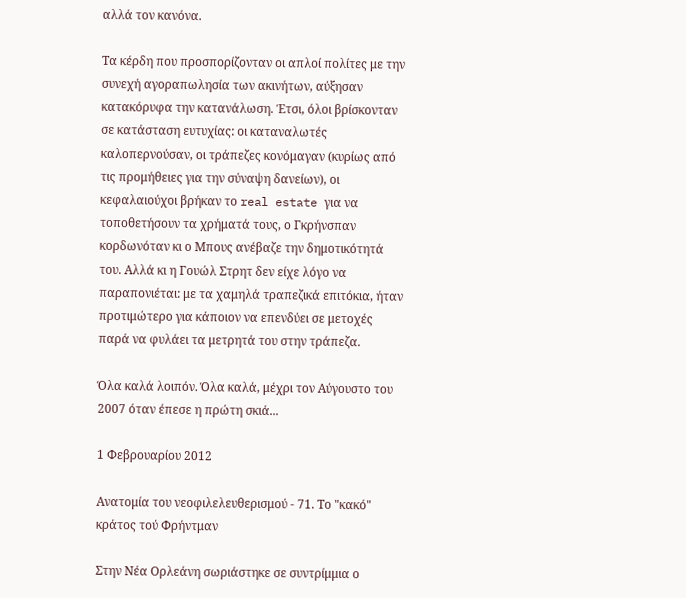αλλά τον κανόνα.

Τα κέρδη που προσπορίζονταν οι απλοί πολίτες με την συνεχή αγοραπωλησία των ακινήτων, αύξησαν κατακόρυφα την κατανάλωση. Έτσι, όλοι βρίσκονταν σε κατάσταση ευτυχίας: οι καταναλωτές καλοπερνούσαν, οι τράπεζες κονόμαγαν (κυρίως από τις προμήθειες για την σύναψη δανείων), οι κεφαλαιούχοι βρήκαν το real estate για να τοποθετήσουν τα χρήματά τους, ο Γκρήνσπαν κορδωνόταν κι ο Μπους ανέβαζε την δημοτικότητά του. Αλλά κι η Γουώλ Στρητ δεν είχε λόγο να παραπονιέται: με τα χαμηλά τραπεζικά επιτόκια, ήταν προτιμώτερο για κάποιον να επενδύει σε μετοχές παρά να φυλάει τα μετρητά του στην τράπεζα.

Όλα καλά λοιπόν. Όλα καλά, μέχρι τον Αύγουστο του 2007 όταν έπεσε η πρώτη σκιά...

1 Φεβρουαρίου 2012

Ανατομία του νεοφιλελευθερισμού - 71. Το "κακό" κράτος τού Φρήντμαν

Στην Νέα Ορλεάνη σωριάστηκε σε συντρίμμια ο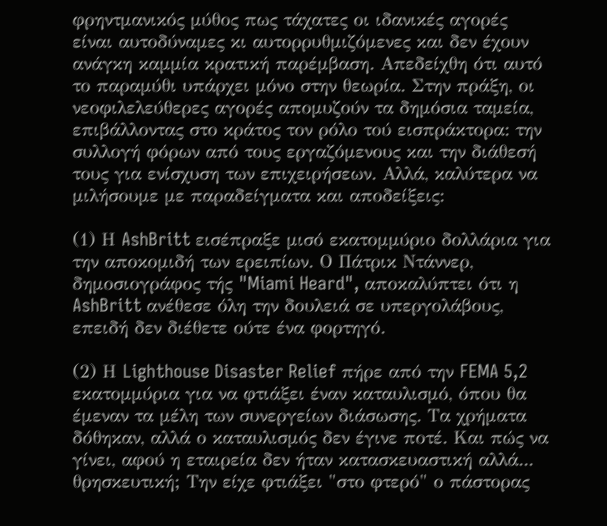φρηντμανικός μύθος πως τάχατες οι ιδανικές αγορές είναι αυτοδύναμες κι αυτορρυθμιζόμενες και δεν έχουν ανάγκη καμμία κρατική παρέμβαση. Απεδείχθη ότι αυτό το παραμύθι υπάρχει μόνο στην θεωρία. Στην πράξη, οι νεοφιλελεύθερες αγορές απομυζούν τα δημόσια ταμεία, επιβάλλοντας στο κράτος τον ρόλο τού εισπράκτορα: την συλλογή φόρων από τους εργαζόμενους και την διάθεσή τους για ενίσχυση των επιχειρήσεων. Αλλά, καλύτερα να μιλήσουμε με παραδείγματα και αποδείξεις:

(1) Η AshBritt εισέπραξε μισό εκατομμύριο δολλάρια για την αποκομιδή των ερειπίων. Ο Πάτρικ Ντάννερ, δημοσιογράφος τής "Miami Heard", αποκαλύπτει ότι η AshBritt ανέθεσε όλη την δουλειά σε υπεργολάβους, επειδή δεν διέθετε ούτε ένα φορτηγό.

(2) Η Lighthouse Disaster Relief πήρε από την FEMA 5,2 εκατομμύρια για να φτιάξει έναν καταυλισμό, όπου θα έμεναν τα μέλη των συνεργείων διάσωσης. Τα χρήματα δόθηκαν, αλλά ο καταυλισμός δεν έγινε ποτέ. Και πώς να γίνει, αφού η εταιρεία δεν ήταν κατασκευαστική αλλά... θρησκευτική; Την είχε φτιάξει "στο φτερό" ο πάστορας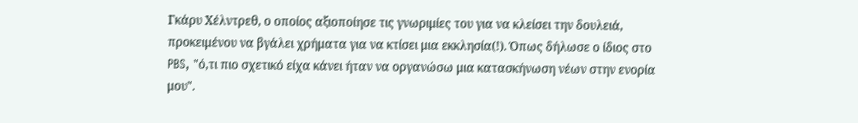Γκάρυ Χέλντρεθ, ο οποίος αξιοποίησε τις γνωριμίες του για να κλείσει την δουλειά, προκειμένου να βγάλει χρήματα για να κτίσει μια εκκλησία(!). Όπως δήλωσε ο ίδιος στο PBS, "ό,τι πιο σχετικό είχα κάνει ήταν να οργανώσω μια κατασκήνωση νέων στην ενορία μου".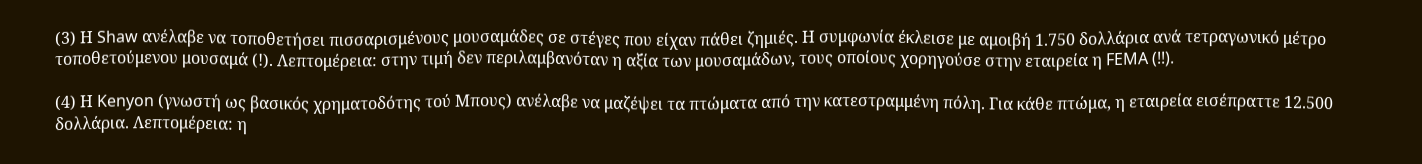(3) Η Shaw ανέλαβε να τοποθετήσει πισσαρισμένους μουσαμάδες σε στέγες που είχαν πάθει ζημιές. Η συμφωνία έκλεισε με αμοιβή 1.750 δολλάρια ανά τετραγωνικό μέτρο τοποθετούμενου μουσαμά (!). Λεπτομέρεια: στην τιμή δεν περιλαμβανόταν η αξία των μουσαμάδων, τους οποίους χορηγούσε στην εταιρεία η FEMA (!!).

(4) Η Kenyon (γνωστή ως βασικός χρηματοδότης τού Μπους) ανέλαβε να μαζέψει τα πτώματα από την κατεστραμμένη πόλη. Για κάθε πτώμα, η εταιρεία εισέπραττε 12.500 δολλάρια. Λεπτομέρεια: η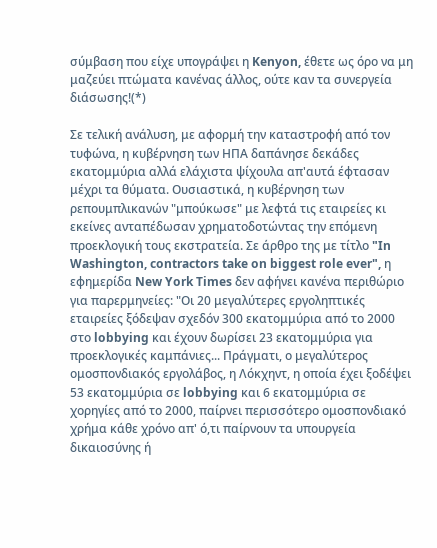σύμβαση που είχε υπογράψει η Kenyon, έθετε ως όρο να μη μαζεύει πτώματα κανένας άλλος, ούτε καν τα συνεργεία διάσωσης!(*)

Σε τελική ανάλυση, με αφορμή την καταστροφή από τον τυφώνα, η κυβέρνηση των ΗΠΑ δαπάνησε δεκάδες εκατομμύρια αλλά ελάχιστα ψίχουλα απ'αυτά έφτασαν μέχρι τα θύματα. Ουσιαστικά, η κυβέρνηση των ρεπουμπλικανών "μπούκωσε" με λεφτά τις εταιρείες κι εκείνες ανταπέδωσαν χρηματοδοτώντας την επόμενη προεκλογική τους εκστρατεία. Σε άρθρο της με τίτλο "In Washington, contractors take on biggest role ever", η εφημερίδα New York Times δεν αφήνει κανένα περιθώριο για παρερμηνείες: "Οι 20 μεγαλύτερες εργοληπτικές εταιρείες ξόδεψαν σχεδόν 300 εκατομμύρια από το 2000 στο lobbying και έχουν δωρίσει 23 εκατομμύρια για προεκλογικές καμπάνιες... Πράγματι, ο μεγαλύτερος ομοσπονδιακός εργολάβος, η Λόκχηντ, η οποία έχει ξοδέψει 53 εκατομμύρια σε lobbying και 6 εκατομμύρια σε χορηγίες από το 2000, παίρνει περισσότερο ομοσπονδιακό χρήμα κάθε χρόνο απ' ό,τι παίρνουν τα υπουργεία δικαιοσύνης ή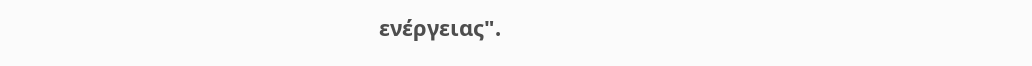ενέργειας".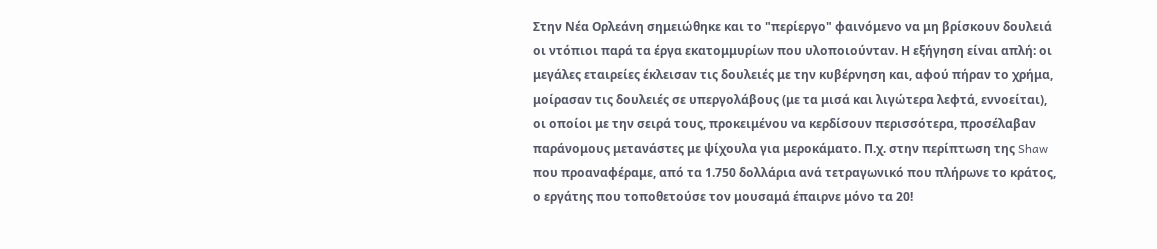Στην Νέα Ορλεάνη σημειώθηκε και το "περίεργο" φαινόμενο να μη βρίσκουν δουλειά οι ντόπιοι παρά τα έργα εκατομμυρίων που υλοποιούνταν. Η εξήγηση είναι απλή: οι μεγάλες εταιρείες έκλεισαν τις δουλειές με την κυβέρνηση και, αφού πήραν το χρήμα, μοίρασαν τις δουλειές σε υπεργολάβους (με τα μισά και λιγώτερα λεφτά, εννοείται), οι οποίοι με την σειρά τους, προκειμένου να κερδίσουν περισσότερα, προσέλαβαν παράνομους μετανάστες με ψίχουλα για μεροκάματο. Π.χ. στην περίπτωση της Shaw που προαναφέραμε, από τα 1.750 δολλάρια ανά τετραγωνικό που πλήρωνε το κράτος, ο εργάτης που τοποθετούσε τον μουσαμά έπαιρνε μόνο τα 20!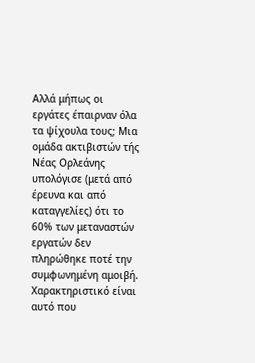Αλλά μήπως οι εργάτες έπαιρναν όλα τα ψίχουλα τους; Μια ομάδα ακτιβιστών τής Νέας Ορλεάνης υπολόγισε (μετά από έρευνα και από καταγγελίες) ότι το 60% των μεταναστών εργατών δεν πληρώθηκε ποτέ την συμφωνημένη αμοιβή. Χαρακτηριστικό είναι αυτό που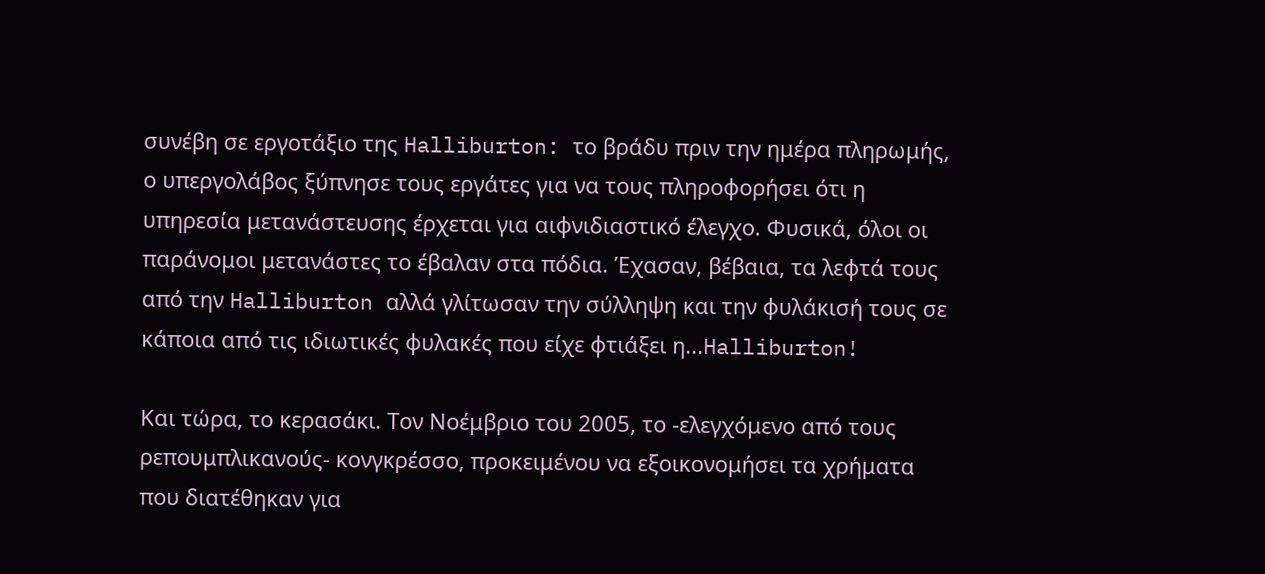συνέβη σε εργοτάξιο της Halliburton: το βράδυ πριν την ημέρα πληρωμής, ο υπεργολάβος ξύπνησε τους εργάτες για να τους πληροφορήσει ότι η υπηρεσία μετανάστευσης έρχεται για αιφνιδιαστικό έλεγχο. Φυσικά, όλοι οι παράνομοι μετανάστες το έβαλαν στα πόδια. Έχασαν, βέβαια, τα λεφτά τους από την Halliburton αλλά γλίτωσαν την σύλληψη και την φυλάκισή τους σε κάποια από τις ιδιωτικές φυλακές που είχε φτιάξει η...Halliburton!

Και τώρα, το κερασάκι. Τον Νοέμβριο του 2005, το -ελεγχόμενο από τους ρεπουμπλικανούς- κονγκρέσσο, προκειμένου να εξοικονομήσει τα χρήματα που διατέθηκαν για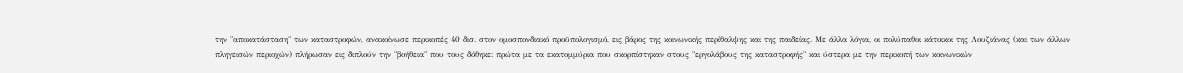την "αποκατάσταση" των καταστροφών, ανακοίνωσε περικοπές 40 δισ. στον ομοσπονδιακό προϋπολογισμό, εις βάρος της κοινωνικής περίθαλψης και της παιδείας. Με άλλα λόγια, οι πολύπαθοι κάτοικοι της Λουζιάνας (και των άλλων πληγεισών περιοχών) πλήρωσαν εις διπλούν την "βοήθεια" που τους δόθηκε: πρώτα με τα εκατομμύρια που σκορπίστηκαν στους "εργολάβους της καταστροφής" και ύστερα με την περικοπή των κοινωνικών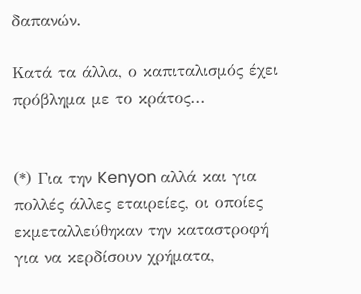δαπανών.

Κατά τα άλλα, ο καπιταλισμός έχει πρόβλημα με το κράτος...


(*) Για την Kenyon αλλά και για πολλές άλλες εταιρείες, οι οποίες εκμεταλλεύθηκαν την καταστροφή για να κερδίσουν χρήματα,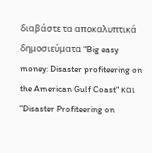διαβάστε τα αποκαλυπτικά δημοσιεύματα "Big easy money: Disaster profiteering on the American Gulf Coast" και "Disaster Profiteering on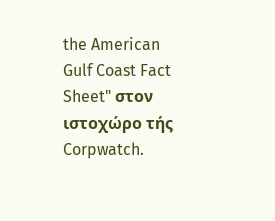the American Gulf Coast Fact Sheet" στον ιστοχώρο τής Corpwatch.